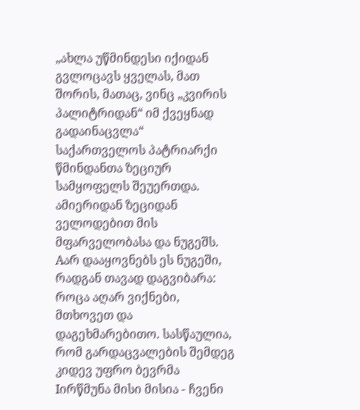„ახლა უწმინდესი იქიდან გვლოცავს ყველას, მათ შორის, მათაც, ვინც „კვირის პალიტრიდან“ იმ ქვეყნად გადაინაცვლა“
საქართველოს პატრიარქი წმინდანთა ზეციურ სამყოფელს შეუერთდა. ამიერიდან ზეციდან ველოდებით მის მფარველობასა და ნუგეშს. Aარ დააყოვნებს ეს ნუგეში, რადგან თავად დაგვიბარა: როცა აღარ ვიქნები, მთხოვეთ და დაგეხმარებითო. სასწაულია, რომ გარდაცვალების შემდეგ კიდევ უფრო ბევრმა Iირწმუნა მისი მისია - ჩვენი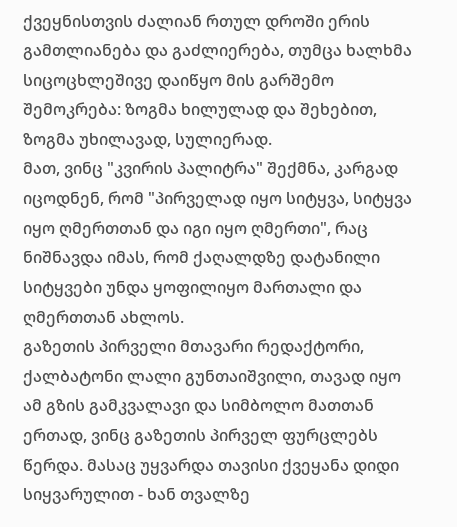ქვეყნისთვის ძალიან რთულ დროში ერის გამთლიანება და გაძლიერება, თუმცა ხალხმა სიცოცხლეშივე დაიწყო მის გარშემო შემოკრება: ზოგმა ხილულად და შეხებით, ზოგმა უხილავად, სულიერად.
მათ, ვინც "კვირის პალიტრა" შექმნა, კარგად იცოდნენ, რომ "პირველად იყო სიტყვა, სიტყვა იყო ღმერთთან და იგი იყო ღმერთი", რაც ნიშნავდა იმას, რომ ქაღალდზე დატანილი სიტყვები უნდა ყოფილიყო მართალი და ღმერთთან ახლოს.
გაზეთის პირველი მთავარი რედაქტორი, ქალბატონი ლალი გუნთაიშვილი, თავად იყო ამ გზის გამკვალავი და სიმბოლო მათთან ერთად, ვინც გაზეთის პირველ ფურცლებს წერდა. მასაც უყვარდა თავისი ქვეყანა დიდი სიყვარულით - ხან თვალზე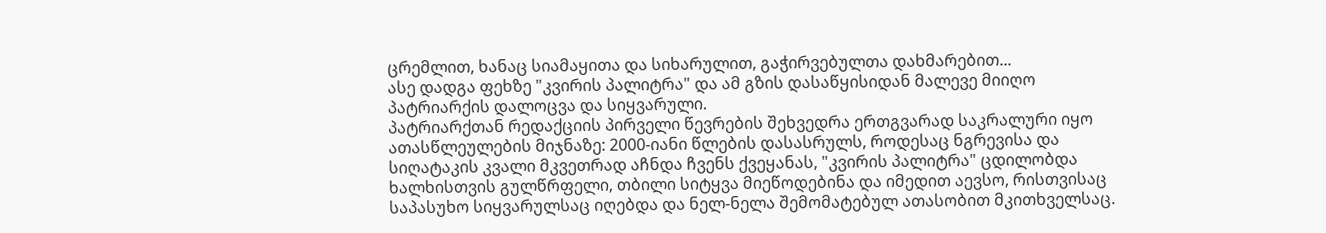ცრემლით, ხანაც სიამაყითა და სიხარულით, გაჭირვებულთა დახმარებით...
ასე დადგა ფეხზე "კვირის პალიტრა" და ამ გზის დასაწყისიდან მალევე მიიღო პატრიარქის დალოცვა და სიყვარული.
პატრიარქთან რედაქციის პირველი წევრების შეხვედრა ერთგვარად საკრალური იყო ათასწლეულების მიჯნაზე: 2000-იანი წლების დასასრულს, როდესაც ნგრევისა და სიღატაკის კვალი მკვეთრად აჩნდა ჩვენს ქვეყანას, "კვირის პალიტრა" ცდილობდა ხალხისთვის გულწრფელი, თბილი სიტყვა მიეწოდებინა და იმედით აევსო, რისთვისაც საპასუხო სიყვარულსაც იღებდა და ნელ-ნელა შემომატებულ ათასობით მკითხველსაც.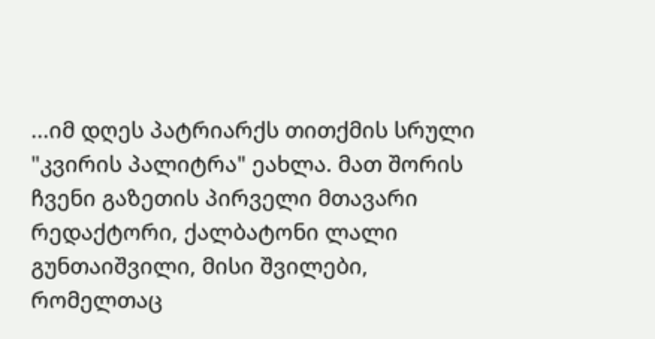...იმ დღეს პატრიარქს თითქმის სრული "კვირის პალიტრა" ეახლა. მათ შორის ჩვენი გაზეთის პირველი მთავარი რედაქტორი, ქალბატონი ლალი გუნთაიშვილი, მისი შვილები, რომელთაც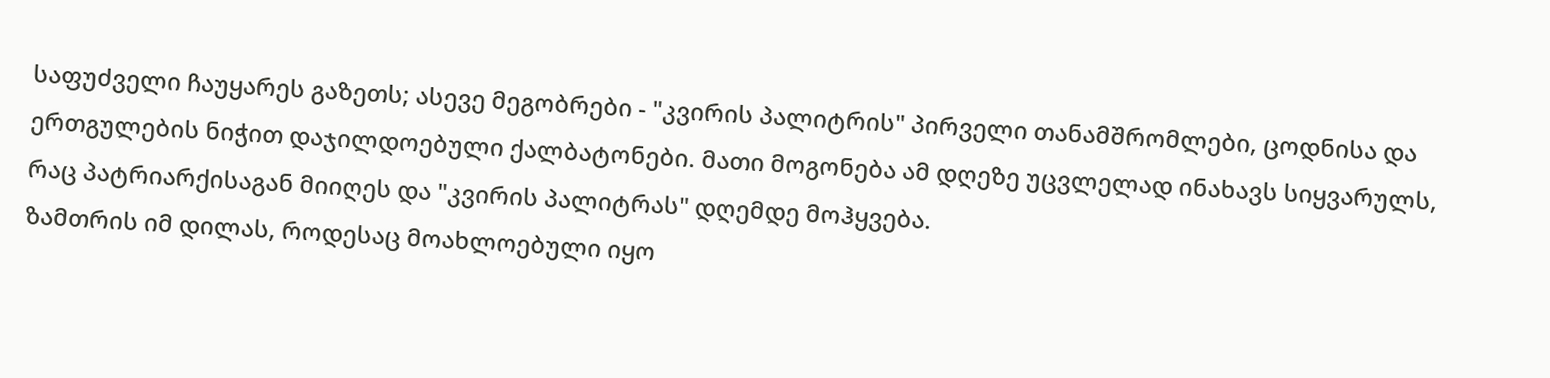საფუძველი ჩაუყარეს გაზეთს; ასევე მეგობრები - "კვირის პალიტრის" პირველი თანამშრომლები, ცოდნისა და ერთგულების ნიჭით დაჯილდოებული ქალბატონები. მათი მოგონება ამ დღეზე უცვლელად ინახავს სიყვარულს, რაც პატრიარქისაგან მიიღეს და "კვირის პალიტრას" დღემდე მოჰყვება.
ზამთრის იმ დილას, როდესაც მოახლოებული იყო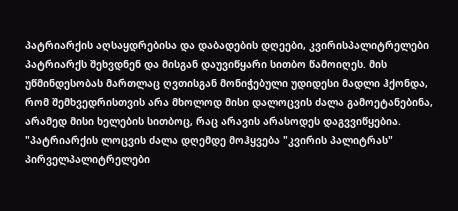პატრიარქის აღსაყდრებისა და დაბადების დღეები, კვირისპალიტრელები პატრიარქს შეხვდნენ და მისგან დაუვიწყარი სითბო წამოიღეს. მის უწმინდესობას მართლაც ღვთისგან მონიჭებული უდიდესი მადლი ჰქონდა, რომ შემხვედრისთვის არა მხოლოდ მისი დალოცვის ძალა გამოეტანებინა, არამედ მისი ხელების სითბოც, რაც არავის არასოდეს დაგვვიწყებია.
"პატრიარქის ლოცვის ძალა დღემდე მოჰყვება "კვირის პალიტრას"
პირველპალიტრელები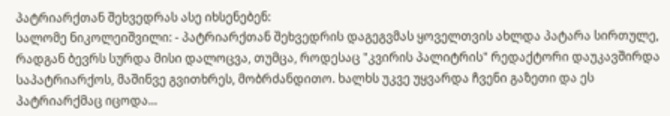პატრიარქთან შეხვედრას ასე იხსენებენ:
სალომე ნიკოლეიშვილი: - პატრიარქთან შეხვედრის დაგეგვმას ყოველთვის ახლდა პატარა სირთულე, რადგან ბევრს სურდა მისი დალოცვა, თუმცა, როდესაც "კვირის პალიტრის" რედაქტორი დაუკავშირდა საპატრიარქოს, მაშინვე გვითხრეს, მობრძანდითო. ხალხს უკვე უყვარდა ჩვენი გაზეთი და ეს პატრიარქმაც იცოდა...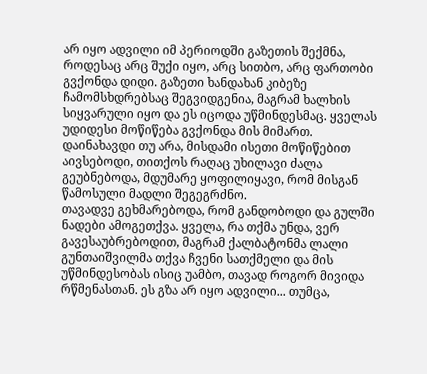არ იყო ადვილი იმ პერიოდში გაზეთის შექმნა, როდესაც არც შუქი იყო, არც სითბო, არც ფართობი გვქონდა დიდი. გაზეთი ხანდახან კიბეზე ჩამომსხდრებსაც შეგვიდგენია, მაგრამ ხალხის სიყვარული იყო და ეს იცოდა უწმინდესმაც. ყველას უდიდესი მოწიწება გვქონდა მის მიმართ.
დაინახავდი თუ არა, მისდამი ისეთი მოწიწებით აივსებოდი, თითქოს რაღაც უხილავი ძალა გეუბნებოდა, მდუმარე ყოფილიყავი, რომ მისგან წამოსული მადლი შეგეგრძნო.
თავადვე გეხმარებოდა, რომ განდობოდი და გულში ნადები ამოგეთქვა. ყველა, რა თქმა უნდა, ვერ გავესაუბრებოდით, მაგრამ ქალბატონმა ლალი გუნთაიშვილმა თქვა ჩვენი სათქმელი და მის უწმინდესობას ისიც უამბო, თავად როგორ მივიდა რწმენასთან. ეს გზა არ იყო ადვილი... თუმცა,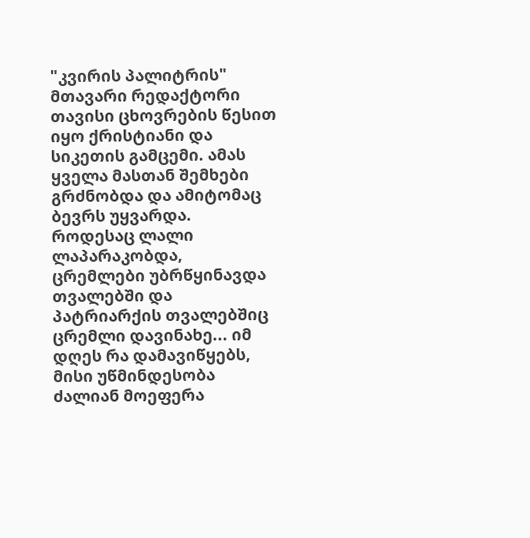"კვირის პალიტრის" მთავარი რედაქტორი თავისი ცხოვრების წესით იყო ქრისტიანი და სიკეთის გამცემი. ამას ყველა მასთან შემხები გრძნობდა და ამიტომაც ბევრს უყვარდა.
როდესაც ლალი ლაპარაკობდა, ცრემლები უბრწყინავდა თვალებში და პატრიარქის თვალებშიც ცრემლი დავინახე... იმ დღეს რა დამავიწყებს, მისი უწმინდესობა ძალიან მოეფერა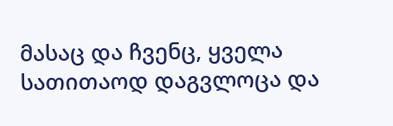მასაც და ჩვენც, ყველა სათითაოდ დაგვლოცა და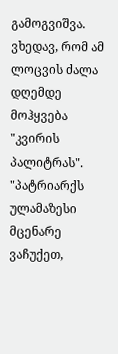გამოგვიშვა. ვხედავ, რომ ამ ლოცვის ძალა დღემდე მოჰყვება "კვირის პალიტრას".
"პატრიარქს ულამაზესი მცენარე ვაჩუქეთ,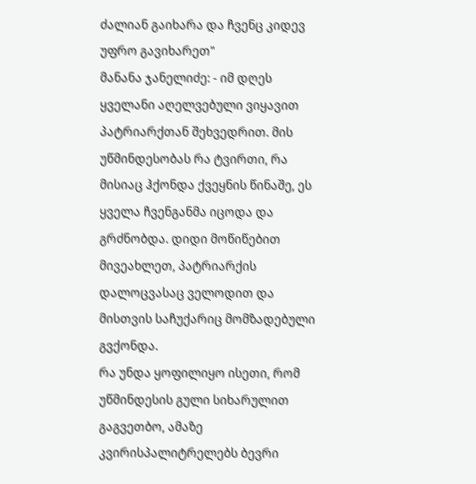ძალიან გაიხარა და ჩვენც კიდევ უფრო გავიხარეთ"
მანანა ჯანელიძე: - იმ დღეს ყველანი აღელვებული ვიყავით პატრიარქთან შეხვედრით. მის უწმინდესობას რა ტვირთი, რა მისიაც ჰქონდა ქვეყნის წინაშე, ეს ყველა ჩვენგანმა იცოდა და გრძნობდა. დიდი მოწიწებით მივეახლეთ, პატრიარქის დალოცვასაც ველოდით და მისთვის საჩუქარიც მომზადებული გვქონდა.
რა უნდა ყოფილიყო ისეთი, რომ უწმინდესის გული სიხარულით გაგვეთბო, ამაზე კვირისპალიტრელებს ბევრი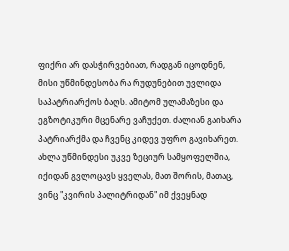ფიქრი არ დასჭირვებიათ, რადგან იცოდნენ, მისი უწმინდესობა რა რუდუნებით უვლიდა საპატრიარქოს ბაღს. ამიტომ ულამაზესი და ეგზოტიკური მცენარე ვაჩუქეთ. ძალიან გაიხარა პატრიარქმა და ჩვენც კიდევ უფრო გავიხარეთ.
ახლა უწმინდესი უკვე ზეციურ სამყოფელშია, იქიდან გვლოცავს ყველას, მათ შორის, მათაც, ვინც "კვირის პალიტრიდან" იმ ქვეყნად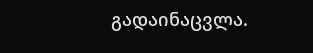გადაინაცვლა.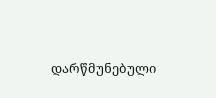დარწმუნებული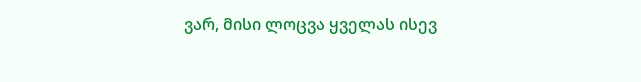ვარ, მისი ლოცვა ყველას ისევ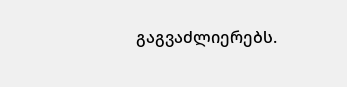გაგვაძლიერებს.